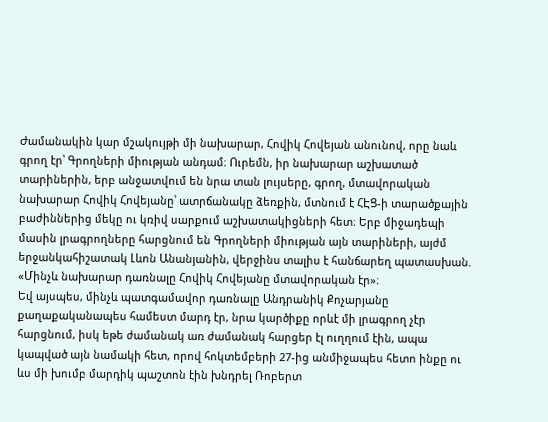Ժամանակին կար մշակույթի մի նախարար, Հովիկ Հովեյան անունով, որը նաև գրող էր՝ Գրողների միության անդամ։ Ուրեմն, իր նախարար աշխատած տարիներին, երբ անջատվում են նրա տան լույսերը, գրող, մտավորական նախարար Հովիկ Հովեյանը՝ ատրճանակը ձեռքին, մտնում է ՀԷՑ-ի տարածքային բաժիններից մեկը ու կռիվ սարքում աշխատակիցների հետ։ Երբ միջադեպի մասին լրագրողները հարցնում են Գրողների միության այն տարիների, այժմ երջանկահիշատակ Լևոն Անանյանին, վերջինս տալիս է հանճարեղ պատասխան. «Մինչև նախարար դառնալը Հովիկ Հովեյանը մտավորական էր»։
Եվ այսպես, մինչև պատգամավոր դառնալը Անդրանիկ Քոչարյանը քաղաքականապես համեստ մարդ էր, նրա կարծիքը որևէ մի լրագրող չէր հարցնում, իսկ եթե ժամանակ առ ժամանակ հարցեր էլ ուղղում էին, ապա կապված այն նամակի հետ, որով հոկտեմբերի 27-ից անմիջապես հետո ինքը ու ևս մի խումբ մարդիկ պաշտոն էին խնդրել Ռոբերտ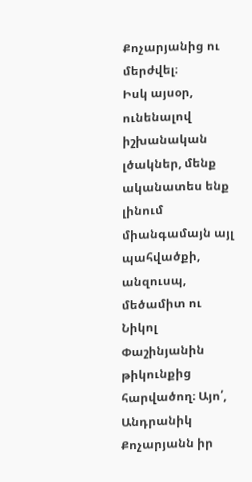Քոչարյանից ու մերժվել։
Իսկ այսօր, ունենալով իշխանական լծակներ, մենք ականատես ենք լինում միանգամայն այլ պահվածքի, անզուսպ, մեծամիտ ու Նիկոլ Փաշինյանին թիկունքից հարվածող։ Այո՛, Անդրանիկ Քոչարյանն իր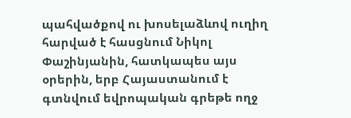պահվածքով ու խոսելաձևով ուղիղ հարված է հասցնում Նիկոլ Փաշինյանին, հատկապես այս օրերին, երբ Հայաստանում է գտնվում եվրոպական գրեթե ողջ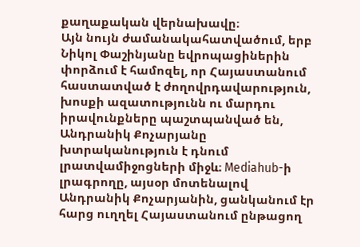քաղաքական վերնախավը։
Այն նույն ժամանակահատվածում, երբ Նիկոլ Փաշինյանը եվրոպացիներին փորձում է համոզել, որ Հայաստանում հաստատված է ժողովրդավարություն, խոսքի ազատությունն ու մարդու իրավունքները պաշտպանված են, Անդրանիկ Քոչարյանը խտրականություն է դնում լրատվամիջոցների միջև։ Mediahub-ի լրագրողը, այսօր մոտենալով Անդրանիկ Քոչարյանին, ցանկանում էր հարց ուղղել Հայաստանում ընթացող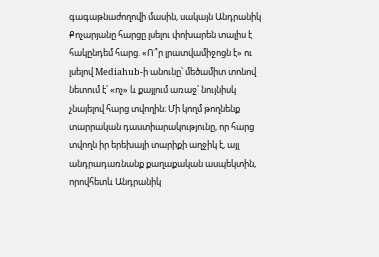գագաթնաժողովի մասին, սակայն Անդրանիկ Քոչարյանը հարցը լսելու փոխարեն տալիս է հակընդեմ հարց. «Ո՞ր լրատվամիջոցն է» ու լսելով Mediahub-ի անունը՝ մեծամիտ տոնով նետում է՝ «ոչ» և քայլում առաջ՝ նույնիսկ չնայելով հարց տվողին։ Մի կողմ թողնենք տարրական դաստիարակությունը, որ հարց տվողն իր երեխայի տարիքի աղջիկ է, այլ անդրադառնանք քաղաքական ասպեկտին, որովհետև Անդրանիկ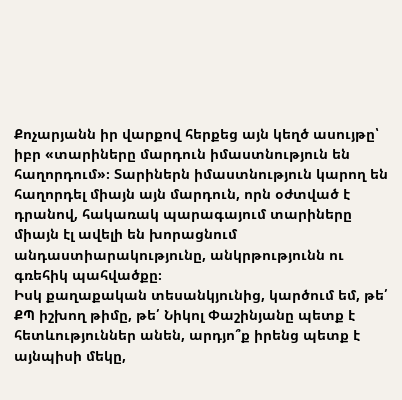Քոչարյանն իր վարքով հերքեց այն կեղծ ասույթը՝ իբր «տարիները մարդուն իմաստնություն են հաղորդում»։ Տարիներն իմաստնություն կարող են հաղորդել միայն այն մարդուն, որն օժտված է դրանով, հակառակ պարագայում տարիները միայն էլ ավելի են խորացնում անդաստիարակությունը, անկրթությունն ու գռեհիկ պահվածքը։
Իսկ քաղաքական տեսանկյունից, կարծում եմ, թե՛ ՔՊ իշխող թիմը, թե՛ Նիկոլ Փաշինյանը պետք է հետևություններ անեն, արդյո՞ք իրենց պետք է այնպիսի մեկը,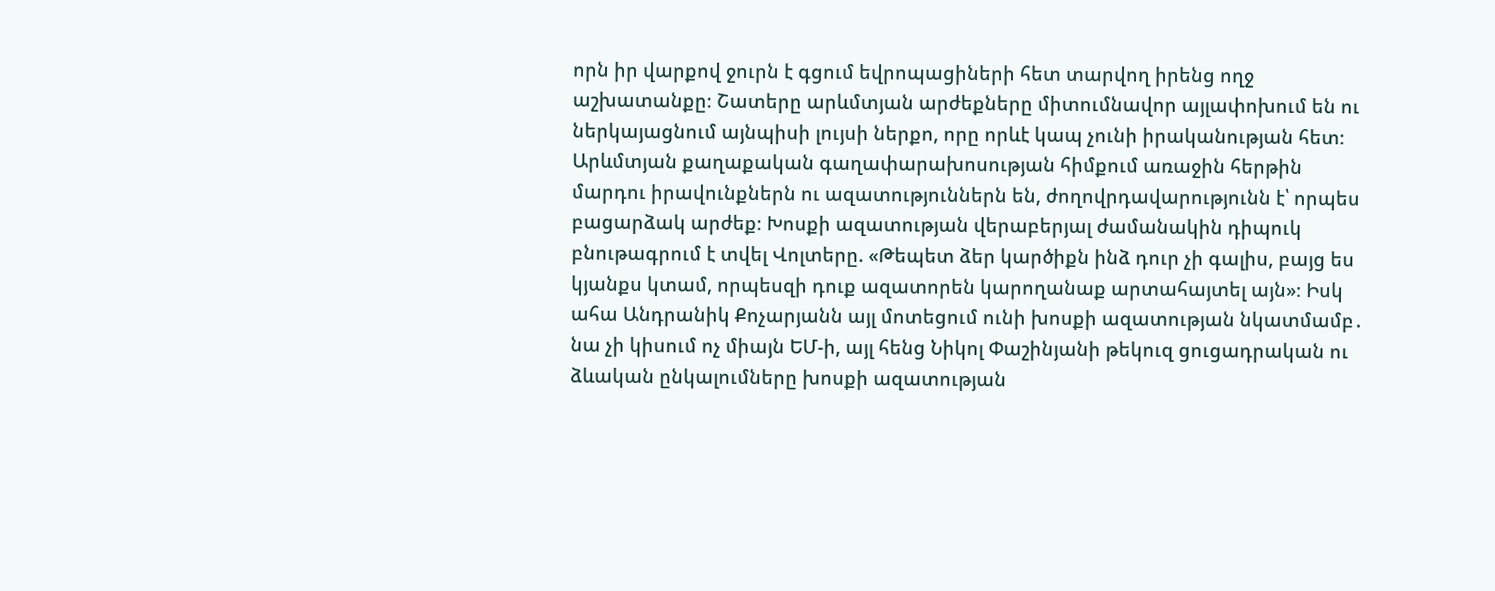որն իր վարքով ջուրն է գցում եվրոպացիների հետ տարվող իրենց ողջ աշխատանքը։ Շատերը արևմտյան արժեքները միտումնավոր այլափոխում են ու ներկայացնում այնպիսի լույսի ներքո, որը որևէ կապ չունի իրականության հետ։ Արևմտյան քաղաքական գաղափարախոսության հիմքում առաջին հերթին մարդու իրավունքներն ու ազատություններն են, ժողովրդավարությունն է՝ որպես բացարձակ արժեք։ Խոսքի ազատության վերաբերյալ ժամանակին դիպուկ բնութագրում է տվել Վոլտերը. «Թեպետ ձեր կարծիքն ինձ դուր չի գալիս, բայց ես կյանքս կտամ, որպեսզի դուք ազատորեն կարողանաք արտահայտել այն»։ Իսկ ահա Անդրանիկ Քոչարյանն այլ մոտեցում ունի խոսքի ազատության նկատմամբ․ նա չի կիսում ոչ միայն ԵՄ-ի, այլ հենց Նիկոլ Փաշինյանի թեկուզ ցուցադրական ու ձևական ընկալումները խոսքի ազատության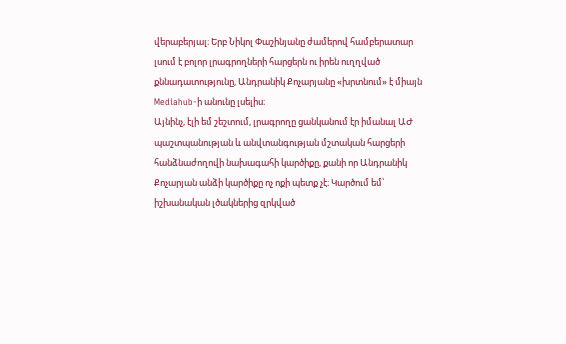վերաբերյալ։ Երբ Նիկոլ Փաշինյանը ժամերով համբերատար լսում է բոլոր լրագրողների հարցերն ու իրեն ուղղված քննադատությունը, Անդրանիկ Քոչարյանը «խրտնում» է միայն Mediahub-ի անունը լսելիս։
Այնինչ, էլի եմ շեշտում, լրագրողը ցանկանում էր իմանալ ԱԺ պաշտպանության և անվտանգության մշտական հարցերի հանձնաժողովի նախագահի կարծիքը, քանի որ Անդրանիկ Քոչարյան անձի կարծիքը ոչ ոքի պետք չէ։ Կարծում եմ՝ իշխանական լծակներից զրկված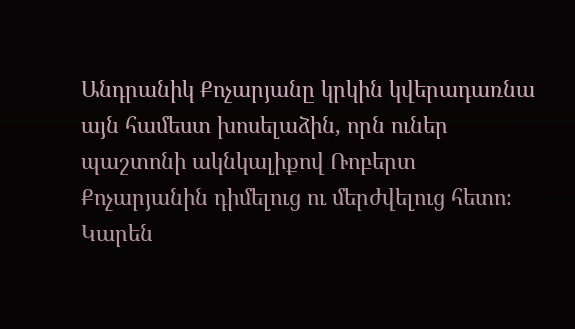Անդրանիկ Քոչարյանը կրկին կվերադառնա այն համեստ խոսելաձին, որն ուներ պաշտոնի ակնկալիքով Ռոբերտ Քոչարյանին դիմելուց ու մերժվելուց հետո։
Կարեն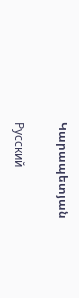Կարապետյան

Русский